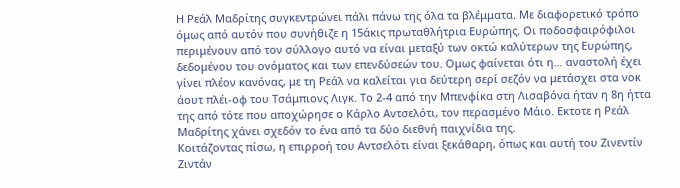Η Ρεάλ Μαδρίτης συγκεντρώνει πάλι πάνω της όλα τα βλέμματα. Με διαφορετικό τρόπο όμως από αυτόν που συνήθιζε η 15άκις πρωταθλήτρια Ευρώπης. Οι ποδοσφαιρόφιλοι περιμένουν από τον σύλλογο αυτό να είναι μεταξύ των οκτώ καλύτερων της Ευρώπης, δεδομένου του ονόματος και των επενδύσεών του. Ομως φαίνεται ότι η… αναστολή έχει γίνει πλέον κανόνας, με τη Ρεάλ να καλείται για δεύτερη σερί σεζόν να μετάσχει στα νοκ άουτ πλέι-οφ του Τσάμπιονς Λιγκ. Το 2-4 από την Μπενφίκα στη Λισαβόνα ήταν η 8η ήττα της από τότε που αποχώρησε ο Κάρλο Αντσελότι, τον περασμένο Μάιο. Εκτοτε η Ρεάλ Μαδρίτης χάνει σχεδόν το ένα από τα δύο διεθνή παιχνίδια της.
Κοιτάζοντας πίσω, η επιρροή του Αντσελότι είναι ξεκάθαρη, όπως και αυτή του Ζινεντίν Ζιντάν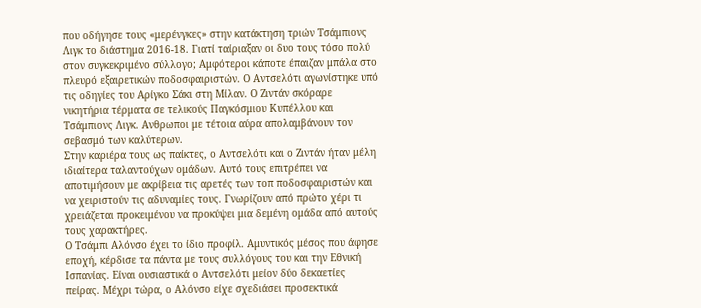που οδήγησε τους «μερένγκες» στην κατάκτηση τριών Τσάμπιονς Λιγκ το διάστημα 2016-18. Γιατί ταίριαξαν οι δυο τους τόσο πολύ στον συγκεκριμένο σύλλογο; Αμφότεροι κάποτε έπαιζαν μπάλα στο πλευρό εξαιρετικών ποδοσφαιριστών. Ο Αντσελότι αγωνίστηκε υπό τις οδηγίες του Αρίγκο Σάκι στη Μίλαν. Ο Ζιντάν σκόραρε νικητήρια τέρματα σε τελικούς Παγκόσμιου Κυπέλλου και Τσάμπιονς Λιγκ. Ανθρωποι με τέτοια αύρα απολαμβάνουν τον σεβασμό των καλύτερων.
Στην καριέρα τους ως παίκτες, ο Αντσελότι και ο Ζιντάν ήταν μέλη ιδιαίτερα ταλαντούχων ομάδων. Αυτό τους επιτρέπει να αποτιμήσουν με ακρίβεια τις αρετές των τοπ ποδοσφαιριστών και να χειριστούν τις αδυναμίες τους. Γνωρίζουν από πρώτο χέρι τι χρειάζεται προκειμένου να προκύψει μια δεμένη ομάδα από αυτούς τους χαρακτήρες.
Ο Τσάμπι Αλόνσο έχει το ίδιο προφίλ. Αμυντικός μέσος που άφησε εποχή, κέρδισε τα πάντα με τους συλλόγους του και την Εθνική Ισπανίας. Είναι ουσιαστικά ο Αντσελότι μείον δύο δεκαετίες πείρας. Μέχρι τώρα, ο Αλόνσο είχε σχεδιάσει προσεκτικά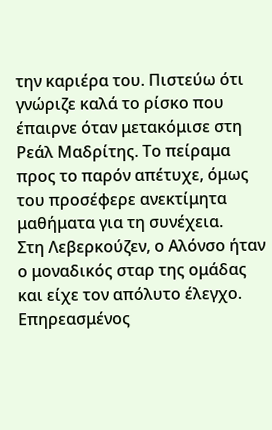την καριέρα του. Πιστεύω ότι γνώριζε καλά το ρίσκο που έπαιρνε όταν μετακόμισε στη Ρεάλ Μαδρίτης. Το πείραμα προς το παρόν απέτυχε, όμως του προσέφερε ανεκτίμητα μαθήματα για τη συνέχεια.
Στη Λεβερκούζεν, ο Αλόνσο ήταν ο μοναδικός σταρ της ομάδας και είχε τον απόλυτο έλεγχο. Επηρεασμένος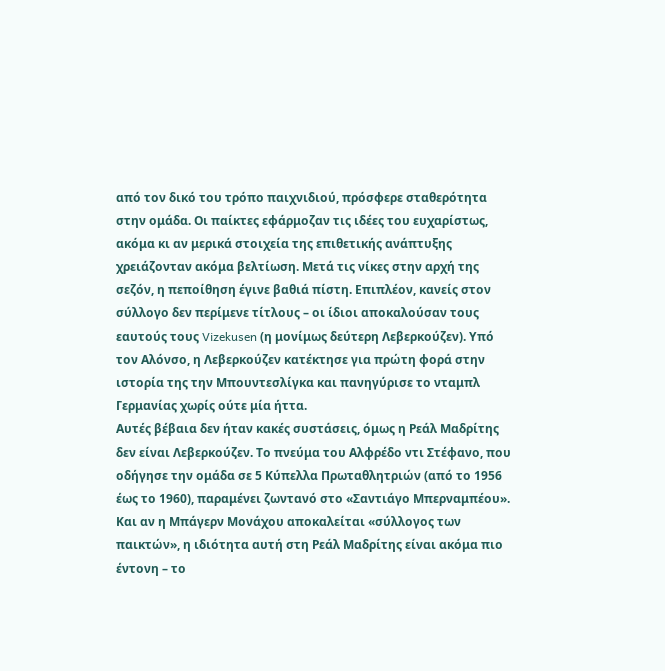από τον δικό του τρόπο παιχνιδιού, πρόσφερε σταθερότητα στην ομάδα. Οι παίκτες εφάρμοζαν τις ιδέες του ευχαρίστως, ακόμα κι αν μερικά στοιχεία της επιθετικής ανάπτυξης χρειάζονταν ακόμα βελτίωση. Μετά τις νίκες στην αρχή της σεζόν, η πεποίθηση έγινε βαθιά πίστη. Επιπλέον, κανείς στον σύλλογο δεν περίμενε τίτλους – οι ίδιοι αποκαλούσαν τους εαυτούς τους Vizekusen (η μονίμως δεύτερη Λεβερκούζεν). Υπό τον Αλόνσο, η Λεβερκούζεν κατέκτησε για πρώτη φορά στην ιστορία της την Μπουντεσλίγκα και πανηγύρισε το νταμπλ Γερμανίας χωρίς ούτε μία ήττα.
Αυτές βέβαια δεν ήταν κακές συστάσεις, όμως η Ρεάλ Μαδρίτης δεν είναι Λεβερκούζεν. Το πνεύμα του Αλφρέδο ντι Στέφανο, που οδήγησε την ομάδα σε 5 Κύπελλα Πρωταθλητριών (από το 1956 έως το 1960), παραμένει ζωντανό στο «Σαντιάγο Μπερναμπέου». Και αν η Μπάγερν Μονάχου αποκαλείται «σύλλογος των παικτών», η ιδιότητα αυτή στη Ρεάλ Μαδρίτης είναι ακόμα πιο έντονη – το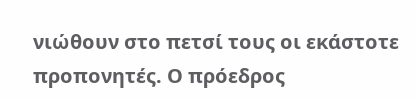νιώθουν στο πετσί τους οι εκάστοτε προπονητές. Ο πρόεδρος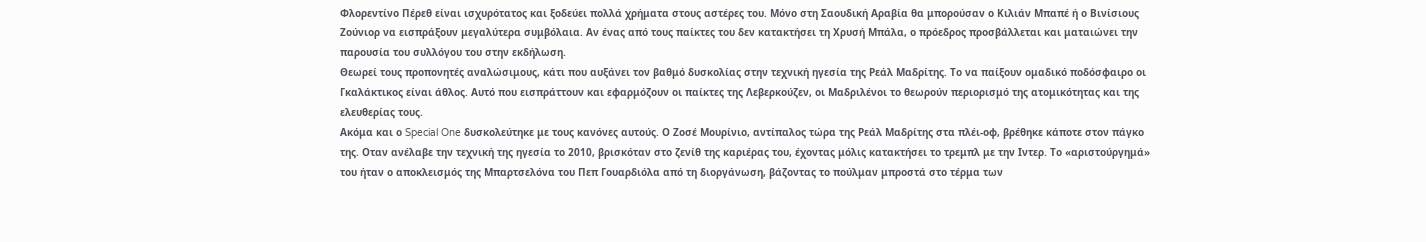Φλορεντίνο Πέρεθ είναι ισχυρότατος και ξοδεύει πολλά χρήματα στους αστέρες του. Μόνο στη Σαουδική Αραβία θα μπορούσαν ο Κιλιάν Μπαπέ ή ο Βινίσιους Ζούνιορ να εισπράξουν μεγαλύτερα συμβόλαια. Αν ένας από τους παίκτες του δεν κατακτήσει τη Χρυσή Μπάλα, ο πρόεδρος προσβάλλεται και ματαιώνει την παρουσία του συλλόγου του στην εκδήλωση.
Θεωρεί τους προπονητές αναλώσιμους, κάτι που αυξάνει τον βαθμό δυσκολίας στην τεχνική ηγεσία της Ρεάλ Μαδρίτης. Το να παίξουν ομαδικό ποδόσφαιρο οι Γκαλάκτικος είναι άθλος. Αυτό που εισπράττουν και εφαρμόζουν οι παίκτες της Λεβερκούζεν, οι Μαδριλένοι το θεωρούν περιορισμό της ατομικότητας και της ελευθερίας τους.
Ακόμα και ο Special One δυσκολεύτηκε με τους κανόνες αυτούς. Ο Ζοσέ Μουρίνιο, αντίπαλος τώρα της Ρεάλ Μαδρίτης στα πλέι-οφ, βρέθηκε κάποτε στον πάγκο της. Οταν ανέλαβε την τεχνική της ηγεσία το 2010, βρισκόταν στο ζενίθ της καριέρας του, έχοντας μόλις κατακτήσει το τρεμπλ με την Ιντερ. Το «αριστούργημά» του ήταν ο αποκλεισμός της Μπαρτσελόνα του Πεπ Γουαρδιόλα από τη διοργάνωση, βάζοντας το πούλμαν μπροστά στο τέρμα των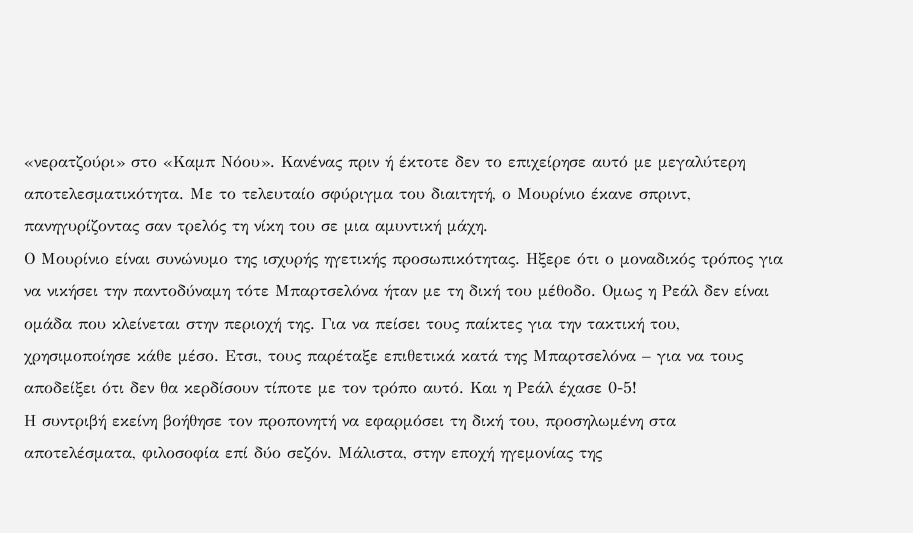«νερατζούρι» στο «Καμπ Νόου». Κανένας πριν ή έκτοτε δεν το επιχείρησε αυτό με μεγαλύτερη αποτελεσματικότητα. Με το τελευταίο σφύριγμα του διαιτητή, ο Μουρίνιο έκανε σπριντ, πανηγυρίζοντας σαν τρελός τη νίκη του σε μια αμυντική μάχη.
Ο Μουρίνιο είναι συνώνυμο της ισχυρής ηγετικής προσωπικότητας. Ηξερε ότι ο μοναδικός τρόπος για να νικήσει την παντοδύναμη τότε Μπαρτσελόνα ήταν με τη δική του μέθοδο. Ομως η Ρεάλ δεν είναι ομάδα που κλείνεται στην περιοχή της. Για να πείσει τους παίκτες για την τακτική του, χρησιμοποίησε κάθε μέσο. Ετσι, τους παρέταξε επιθετικά κατά της Μπαρτσελόνα – για να τους αποδείξει ότι δεν θα κερδίσουν τίποτε με τον τρόπο αυτό. Και η Ρεάλ έχασε 0-5!
Η συντριβή εκείνη βοήθησε τον προπονητή να εφαρμόσει τη δική του, προσηλωμένη στα αποτελέσματα, φιλοσοφία επί δύο σεζόν. Μάλιστα, στην εποχή ηγεμονίας της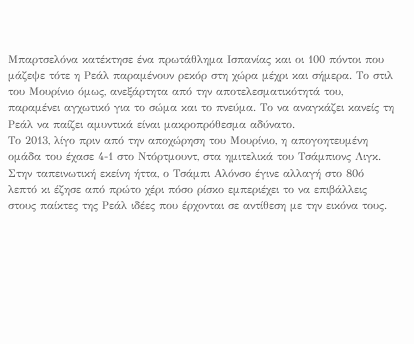Μπαρτσελόνα κατέκτησε ένα πρωτάθλημα Ισπανίας και οι 100 πόντοι που μάζεψε τότε η Ρεάλ παραμένουν ρεκόρ στη χώρα μέχρι και σήμερα. Το στιλ του Μουρίνιο όμως, ανεξάρτητα από την αποτελεσματικότητά του, παραμένει αγχωτικό για το σώμα και το πνεύμα. Το να αναγκάζει κανείς τη Ρεάλ να παίζει αμυντικά είναι μακροπρόθεσμα αδύνατο.
Το 2013, λίγο πριν από την αποχώρηση του Μουρίνιο, η απογοητευμένη ομάδα του έχασε 4-1 στο Ντόρτμουντ, στα ημιτελικά του Τσάμπιονς Λιγκ. Στην ταπεινωτική εκείνη ήττα, ο Τσάμπι Αλόνσο έγινε αλλαγή στο 80ό λεπτό κι έζησε από πρώτο χέρι πόσο ρίσκο εμπεριέχει το να επιβάλλεις στους παίκτες της Ρεάλ ιδέες που έρχονται σε αντίθεση με την εικόνα τους.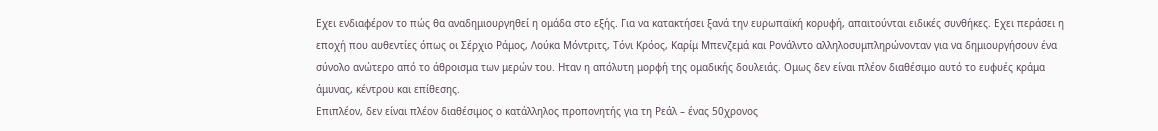Εχει ενδιαφέρον το πώς θα αναδημιουργηθεί η ομάδα στο εξής. Για να κατακτήσει ξανά την ευρωπαϊκή κορυφή, απαιτούνται ειδικές συνθήκες. Εχει περάσει η εποχή που αυθεντίες όπως οι Σέρχιο Ράμος, Λούκα Μόντριτς, Τόνι Κρόος, Καρίμ Μπενζεμά και Ρονάλντο αλληλοσυμπληρώνονταν για να δημιουργήσουν ένα σύνολο ανώτερο από το άθροισμα των μερών του. Ηταν η απόλυτη μορφή της ομαδικής δουλειάς. Ομως δεν είναι πλέον διαθέσιμο αυτό το ευφυές κράμα άμυνας, κέντρου και επίθεσης.
Επιπλέον, δεν είναι πλέον διαθέσιμος ο κατάλληλος προπονητής για τη Ρεάλ – ένας 50χρονος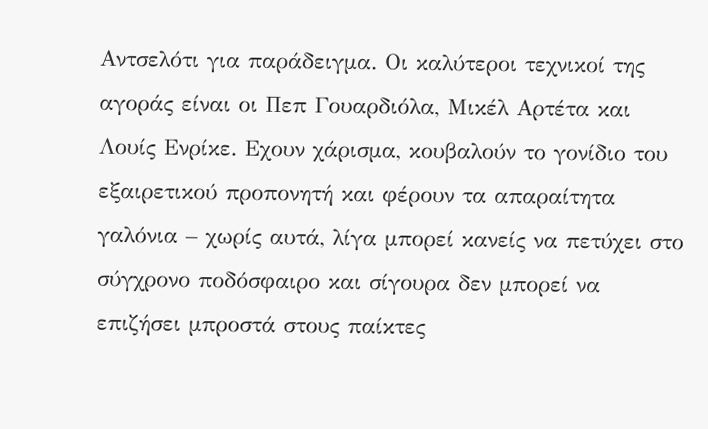Αντσελότι για παράδειγμα. Οι καλύτεροι τεχνικοί της αγοράς είναι οι Πεπ Γουαρδιόλα, Μικέλ Αρτέτα και Λουίς Ενρίκε. Εχουν χάρισμα, κουβαλούν το γονίδιο του εξαιρετικού προπονητή και φέρουν τα απαραίτητα γαλόνια – χωρίς αυτά, λίγα μπορεί κανείς να πετύχει στο σύγχρονο ποδόσφαιρο και σίγουρα δεν μπορεί να επιζήσει μπροστά στους παίκτες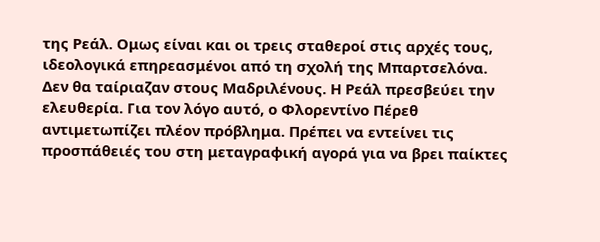της Ρεάλ. Ομως είναι και οι τρεις σταθεροί στις αρχές τους, ιδεολογικά επηρεασμένοι από τη σχολή της Μπαρτσελόνα.
Δεν θα ταίριαζαν στους Μαδριλένους. Η Ρεάλ πρεσβεύει την ελευθερία. Για τον λόγο αυτό, ο Φλορεντίνο Πέρεθ αντιμετωπίζει πλέον πρόβλημα. Πρέπει να εντείνει τις προσπάθειές του στη μεταγραφική αγορά για να βρει παίκτες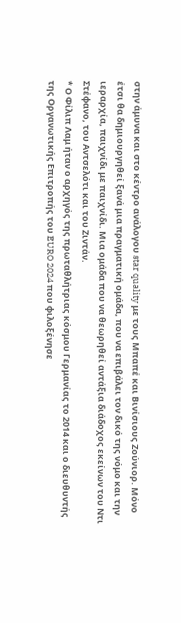στην άμυνα και στο κέντρο ανάλογου star quality με τους Μπαπέ και Βινίσιους Ζούνιορ. Μόνο έτσι θα δημιουργηθεί ξανά μια πραγματική ομάδα, που να επιβάλει τον δικό της νόμο και την ιεραρχία, παιχνίδι με παιχνίδι. Μια ομάδα που να θεωρηθεί αντάξια διάδοχος εκείνων του Ντι Στέφανο, του Αντσελότι και του Ζιντάν.
* Ο Φίλιπ Λαμ ήταν ο αρχηγός της πρωταθλήτριας κόσμου Γερμανίας το 2014 και ο διευθυντής της Οργανωτικής Επιτροπής του EURO 2024 που φιλοξένησε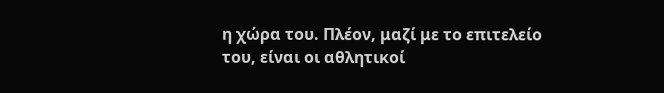η χώρα του. Πλέον, μαζί με το επιτελείο του, είναι οι αθλητικοί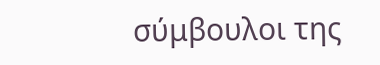σύμβουλοι της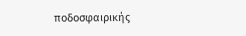ποδοσφαιρικής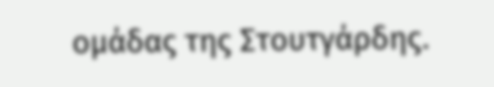ομάδας της Στουτγάρδης.